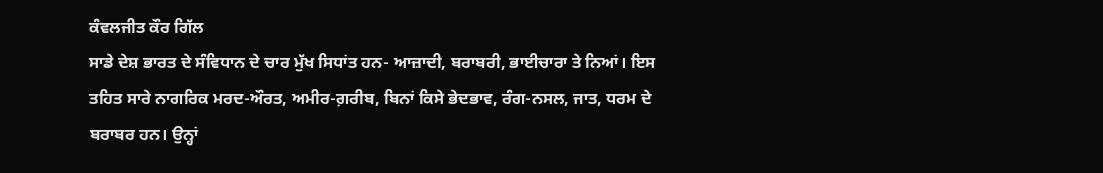ਕੰਵਲਜੀਤ ਕੌਰ ਗਿੱਲ
ਸਾਡੇ ਦੇਸ਼ ਭਾਰਤ ਦੇ ਸੰਵਿਧਾਨ ਦੇ ਚਾਰ ਮੁੱਖ ਸਿਧਾਂਤ ਹਨ- ਆਜ਼ਾਦੀ, ਬਰਾਬਰੀ, ਭਾਈਚਾਰਾ ਤੇ ਨਿਆਂ। ਇਸ ਤਹਿਤ ਸਾਰੇ ਨਾਗਰਿਕ ਮਰਦ-ਔਰਤ, ਅਮੀਰ-ਗ਼ਰੀਬ, ਬਿਨਾਂ ਕਿਸੇ ਭੇਦਭਾਵ, ਰੰਗ-ਨਸਲ, ਜਾਤ, ਧਰਮ ਦੇ ਬਰਾਬਰ ਹਨ। ਉਨ੍ਹਾਂ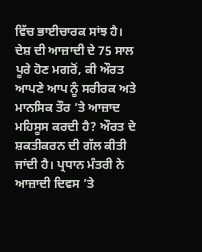ਵਿੱਚ ਭਾਈਚਾਰਕ ਸਾਂਝ ਹੈ।
ਦੇਸ਼ ਦੀ ਆਜ਼ਾਦੀ ਦੇ 75 ਸਾਲ ਪੂਰੇ ਹੋਣ ਮਗਰੋਂ, ਕੀ ਔਰਤ ਆਪਣੇ ਆਪ ਨੂੰ ਸਰੀਰਕ ਅਤੇ ਮਾਨਸਿਕ ਤੌਰ ’ਤੇ ਆਜ਼ਾਦ ਮਹਿਸੂਸ ਕਰਦੀ ਹੈ? ਔਰਤ ਦੇ ਸ਼ਕਤੀਕਰਨ ਦੀ ਗੱਲ ਕੀਤੀ ਜਾਂਦੀ ਹੈ। ਪ੍ਰਧਾਨ ਮੰਤਰੀ ਨੇ ਆਜ਼ਾਦੀ ਦਿਵਸ ’ਤੇ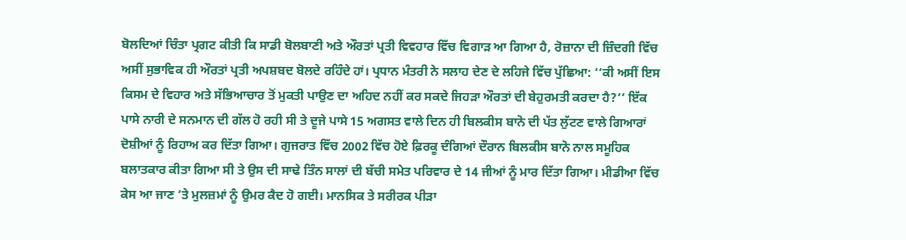ਬੋਲਦਿਆਂ ਚਿੰਤਾ ਪ੍ਰਗਟ ਕੀਤੀ ਕਿ ਸਾਡੀ ਬੋਲਬਾਣੀ ਅਤੇ ਔਰਤਾਂ ਪ੍ਰਤੀ ਵਿਵਹਾਰ ਵਿੱਚ ਵਿਗਾੜ ਆ ਗਿਆ ਹੈ, ਰੋਜ਼ਾਨਾ ਦੀ ਜ਼ਿੰਦਗੀ ਵਿੱਚ ਅਸੀਂ ਸੁਭਾਵਿਕ ਹੀ ਔਰਤਾਂ ਪ੍ਰਤੀ ਅਪਸ਼ਬਦ ਬੋਲਦੇ ਰਹਿੰਦੇ ਹਾਂ। ਪ੍ਰਧਾਨ ਮੰਤਰੀ ਨੇ ਸਲਾਹ ਦੇਣ ਦੇ ਲਹਿਜੇ ਵਿੱਚ ਪੁੱਛਿਆ: ‘‘ਕੀ ਅਸੀਂ ਇਸ ਕਿਸਮ ਦੇ ਵਿਹਾਰ ਅਤੇ ਸੱਭਿਆਚਾਰ ਤੋਂ ਮੁਕਤੀ ਪਾਉਣ ਦਾ ਅਹਿਦ ਨਹੀਂ ਕਰ ਸਕਦੇ ਜਿਹੜਾ ਔਰਤਾਂ ਦੀ ਬੇਹੁਰਮਤੀ ਕਰਦਾ ਹੈ?’’ ਇੱਕ ਪਾਸੇ ਨਾਰੀ ਦੇ ਸਨਮਾਨ ਦੀ ਗੱਲ ਹੋ ਰਹੀ ਸੀ ਤੇ ਦੂਜੇ ਪਾਸੇ 15 ਅਗਸਤ ਵਾਲੇ ਦਿਨ ਹੀ ਬਿਲਕੀਸ ਬਾਨੋ ਦੀ ਪੱਤ ਲੁੱਟਣ ਵਾਲੇ ਗਿਆਰਾਂ ਦੋਸ਼ੀਆਂ ਨੂੰ ਰਿਹਾਅ ਕਰ ਦਿੱਤਾ ਗਿਆ। ਗੁਜਰਾਤ ਵਿੱਚ 2002 ਵਿੱਚ ਹੋਏ ਫ਼ਿਰਕੂ ਦੰਗਿਆਂ ਦੌਰਾਨ ਬਿਲਕੀਸ ਬਾਨੋ ਨਾਲ ਸਮੂਹਿਕ ਬਲਾਤਕਾਰ ਕੀਤਾ ਗਿਆ ਸੀ ਤੇ ਉਸ ਦੀ ਸਾਢੇ ਤਿੰਨ ਸਾਲਾਂ ਦੀ ਬੱਚੀ ਸਮੇਤ ਪਰਿਵਾਰ ਦੇ 14 ਜੀਆਂ ਨੂੰ ਮਾਰ ਦਿੱਤਾ ਗਿਆ। ਮੀਡੀਆ ਵਿੱਚ ਕੇਸ ਆ ਜਾਣ ’ਤੇ ਮੁਲਜ਼ਮਾਂ ਨੂੰ ਉਮਰ ਕੈਦ ਹੋ ਗਈ। ਮਾਨਸਿਕ ਤੇ ਸਰੀਰਕ ਪੀੜਾ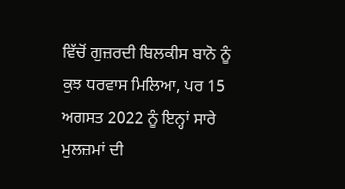ਵਿੱਚੋਂ ਗੁਜ਼ਰਦੀ ਬਿਲਕੀਸ ਬਾਨੋ ਨੂੰ ਕੁਝ ਧਰਵਾਸ ਮਿਲਿਆ, ਪਰ 15 ਅਗਸਤ 2022 ਨੂੰ ਇਨ੍ਹਾਂ ਸਾਰੇ ਮੁਲਜ਼ਮਾਂ ਦੀ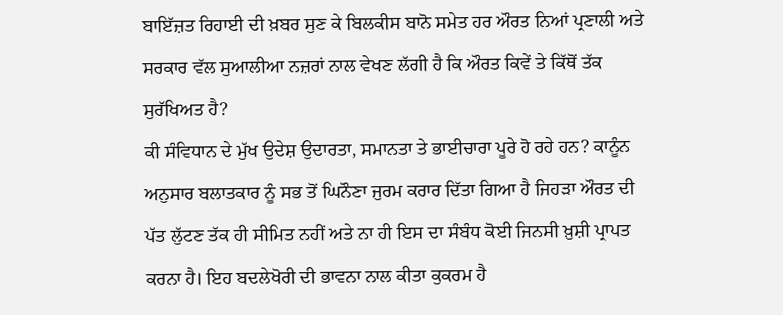ਬਾਇੱਜ਼ਤ ਰਿਹਾਈ ਦੀ ਖ਼ਬਰ ਸੁਣ ਕੇ ਬਿਲਕੀਸ ਬਾਨੋ ਸਮੇਤ ਹਰ ਔਰਤ ਨਿਆਂ ਪ੍ਰਣਾਲੀ ਅਤੇ ਸਰਕਾਰ ਵੱਲ ਸੁਆਲੀਆ ਨਜ਼ਰਾਂ ਨਾਲ ਵੇਖਣ ਲੱਗੀ ਹੈ ਕਿ ਔਰਤ ਕਿਵੇਂ ਤੇ ਕਿੱਥੋਂ ਤੱਕ ਸੁਰੱਖਿਅਤ ਹੈ?
ਕੀ ਸੰਵਿਧਾਨ ਦੇ ਮੁੱਖ ਉਦੇਸ਼ ਉਦਾਰਤਾ, ਸਮਾਨਤਾ ਤੇ ਭਾਈਚਾਰਾ ਪੂਰੇ ਹੋ ਰਹੇ ਹਨ? ਕਾਨੂੰਨ ਅਨੁਸਾਰ ਬਲਾਤਕਾਰ ਨੂੰ ਸਭ ਤੋਂ ਘਿਨੌਣਾ ਜੁਰਮ ਕਰਾਰ ਦਿੱਤਾ ਗਿਆ ਹੈ ਜਿਹੜਾ ਔਰਤ ਦੀ ਪੱਤ ਲੁੱਟਣ ਤੱਕ ਹੀ ਸੀਮਿਤ ਨਹੀਂ ਅਤੇ ਨਾ ਹੀ ਇਸ ਦਾ ਸੰਬੰਧ ਕੋਈ ਜਿਨਸੀ ਖ਼ੁਸ਼ੀ ਪ੍ਰਾਪਤ ਕਰਨਾ ਹੈ। ਇਹ ਬਦਲੇਖੋਰੀ ਦੀ ਭਾਵਨਾ ਨਾਲ ਕੀਤਾ ਕੁਕਰਮ ਹੈ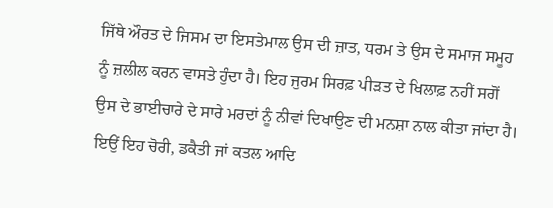ਜਿੱਥੇ ਔਰਤ ਦੇ ਜਿਸਮ ਦਾ ਇਸਤੇਮਾਲ ਉਸ ਦੀ ਜ਼ਾਤ, ਧਰਮ ਤੇ ਉਸ ਦੇ ਸਮਾਜ ਸਮੂਹ ਨੂੰ ਜ਼ਲੀਲ ਕਰਨ ਵਾਸਤੇ ਹੁੰਦਾ ਹੈ। ਇਹ ਜੁਰਮ ਸਿਰਫ਼ ਪੀੜਤ ਦੇ ਖਿਲਾਫ਼ ਨਹੀਂ ਸਗੋਂ ਉਸ ਦੇ ਭਾਈਚਾਰੇ ਦੇ ਸਾਰੇ ਮਰਦਾਂ ਨੂੰ ਨੀਵਾਂ ਦਿਖਾਉਣ ਦੀ ਮਨਸ਼ਾ ਨਾਲ ਕੀਤਾ ਜਾਂਦਾ ਹੈ। ਇਉਂ ਇਹ ਚੋਰੀ, ਡਕੈਤੀ ਜਾਂ ਕਤਲ ਆਦਿ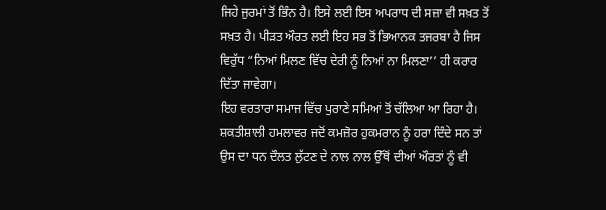ਜਿਹੇ ਜੁਰਮਾਂ ਤੋਂ ਭਿੰਨ ਹੈ। ਇਸੇ ਲਈ ਇਸ ਅਪਰਾਧ ਦੀ ਸਜ਼ਾ ਵੀ ਸਖ਼ਤ ਤੋਂ ਸਖ਼ਤ ਹੈ। ਪੀੜਤ ਔਰਤ ਲਈ ਇਹ ਸਭ ਤੋਂ ਭਿਆਨਕ ਤਜਰਬਾ ਹੈ ਜਿਸ ਵਿਰੁੱਧ “ਨਿਆਂ ਮਿਲਣ ਵਿੱਚ ਦੇਰੀ ਨੂੰ ਨਿਆਂ ਨਾ ਮਿਲਣਾ’’ ਹੀ ਕਰਾਰ ਦਿੱਤਾ ਜਾਵੇਗਾ।
ਇਹ ਵਰਤਾਰਾ ਸਮਾਜ ਵਿੱਚ ਪੁਰਾਣੇ ਸਮਿਆਂ ਤੋਂ ਚੱਲਿਆ ਆ ਰਿਹਾ ਹੈ। ਸ਼ਕਤੀਸ਼ਾਲੀ ਹਮਲਾਵਰ ਜਦੋਂ ਕਮਜ਼ੋਰ ਹੁਕਮਰਾਨ ਨੂੰ ਹਰਾ ਦਿੰਦੇ ਸਨ ਤਾਂ ਉਸ ਦਾ ਧਨ ਦੌਲਤ ਲੁੱਟਣ ਦੇ ਨਾਲ ਨਾਲ ਉੱਥੋਂ ਦੀਆਂ ਔਰਤਾਂ ਨੂੰ ਵੀ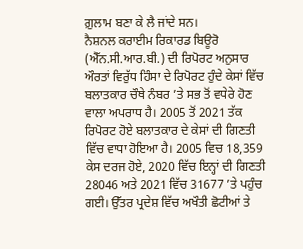ਗ਼ੁਲਾਮ ਬਣਾ ਕੇ ਲੈ ਜਾਂਦੇ ਸਨ।
ਨੈਸ਼ਨਲ ਕਰਾਈਮ ਰਿਕਾਰਡ ਬਿਊਰੋ (ਐੱਨ.ਸੀ.ਆਰ.ਬੀ.) ਦੀ ਰਿਪੋਰਟ ਅਨੁਸਾਰ ਔਰਤਾਂ ਵਿਰੁੱਧ ਹਿੰਸਾ ਦੇ ਰਿਪੋਰਟ ਹੁੰਦੇ ਕੇਸਾਂ ਵਿੱਚ ਬਲਾਤਕਾਰ ਚੌਥੇ ਨੰਬਰ ’ਤੇ ਸਭ ਤੋਂ ਵਧੇਰੇ ਹੋਣ ਵਾਲਾ ਅਪਰਾਧ ਹੈ। 2005 ਤੋਂ 2021 ਤੱਕ ਰਿਪੋਰਟ ਹੋਏ ਬਲਾਤਕਾਰ ਦੇ ਕੇਸਾਂ ਦੀ ਗਿਣਤੀ ਵਿੱਚ ਵਾਧਾ ਹੋਇਆ ਹੈ। 2005 ਵਿਚ 18,359 ਕੇਸ ਦਰਜ ਹੋਏ, 2020 ਵਿੱਚ ਇਨ੍ਹਾਂ ਦੀ ਗਿਣਤੀ 28046 ਅਤੇ 2021 ਵਿੱਚ 31677 ’ਤੇ ਪਹੁੰਚ ਗਈ। ਉੱਤਰ ਪ੍ਰਦੇਸ਼ ਵਿੱਚ ਅਖੌਤੀ ਛੋਟੀਆਂ ਤੇ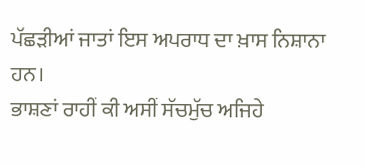ਪੱਛੜੀਆਂ ਜਾਤਾਂ ਇਸ ਅਪਰਾਧ ਦਾ ਖ਼ਾਸ ਨਿਸ਼ਾਨਾ ਹਨ।
ਭਾਸ਼ਣਾਂ ਰਾਹੀਂ ਕੀ ਅਸੀਂ ਸੱਚਮੁੱਚ ਅਜਿਹੇ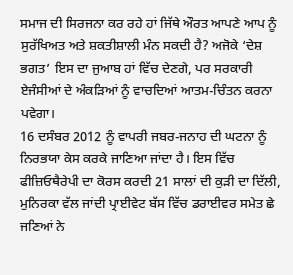ਸਮਾਜ ਦੀ ਸਿਰਜਨਾ ਕਰ ਰਹੇ ਹਾਂ ਜਿੱਥੇ ਔਰਤ ਆਪਣੇ ਆਪ ਨੂੰ ਸੁਰੱਖਿਅਤ ਅਤੇ ਸ਼ਕਤੀਸ਼ਾਲੀ ਮੰਨ ਸਕਦੀ ਹੈ? ਅਜੋਕੇ ‘ਦੇਸ਼ ਭਗਤ’ ਇਸ ਦਾ ਜੁਆਬ ਹਾਂ ਵਿੱਚ ਦੇਣਗੇ, ਪਰ ਸਰਕਾਰੀ ਏਜੰਸੀਆਂ ਦੇ ਅੰਕੜਿਆਂ ਨੂੰ ਵਾਚਦਿਆਂ ਆਤਮ-ਚਿੰਤਨ ਕਰਨਾ ਪਵੇਗਾ।
16 ਦਸੰਬਰ 2012 ਨੂੰ ਵਾਪਰੀ ਜਬਰ-ਜਨਾਹ ਦੀ ਘਟਨਾ ਨੂੰ ਨਿਰਭਯਾ ਕੇਸ ਕਰਕੇ ਜਾਣਿਆ ਜਾਂਦਾ ਹੈ। ਇਸ ਵਿੱਚ ਫੀਜ਼ਿਓਥੈਰੇਪੀ ਦਾ ਕੋਰਸ ਕਰਦੀ 21 ਸਾਲਾਂ ਦੀ ਕੁੜੀ ਦਾ ਦਿੱਲੀ, ਮੁਨਿਰਕਾ ਵੱਲ ਜਾਂਦੀ ਪ੍ਰਾਈਵੇਟ ਬੱਸ ਵਿੱਚ ਡਰਾਈਵਰ ਸਮੇਤ ਛੇ ਜਣਿਆਂ ਨੇ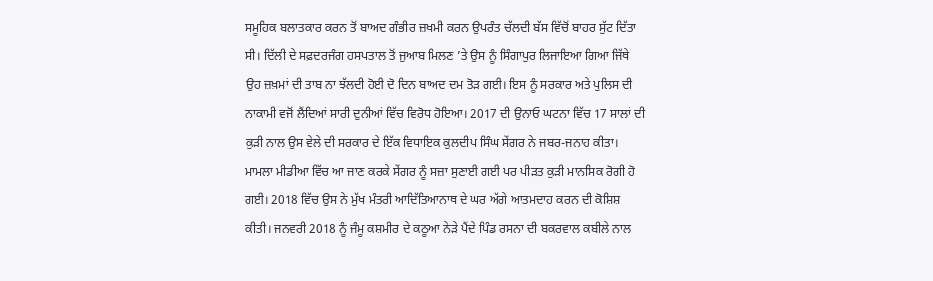ਸਮੂਹਿਕ ਬਲਾਤਕਾਰ ਕਰਨ ਤੋਂ ਬਾਅਦ ਗੰਭੀਰ ਜ਼ਖਮੀ ਕਰਨ ਉਪਰੰਤ ਚੱਲਦੀ ਬੱਸ ਵਿੱਚੋਂ ਬਾਹਰ ਸੁੱਟ ਦਿੱਤਾ ਸੀ। ਦਿੱਲੀ ਦੇ ਸਫ਼ਦਰਜੰਗ ਹਸਪਤਾਲ ਤੋਂ ਜੁਆਬ ਮਿਲਣ ’ਤੇ ਉਸ ਨੂੰ ਸਿੰਗਾਪੁਰ ਲਿਜਾਇਆ ਗਿਆ ਜਿੱਥੇ ਉਹ ਜ਼ਖ਼ਮਾਂ ਦੀ ਤਾਬ ਨਾ ਝੱਲਦੀ ਹੋਈ ਦੋ ਦਿਨ ਬਾਅਦ ਦਮ ਤੋੜ ਗਈ। ਇਸ ਨੂੰ ਸਰਕਾਰ ਅਤੇ ਪੁਲਿਸ ਦੀ ਨਾਕਾਮੀ ਵਜੋਂ ਲੈਂਦਿਆਂ ਸਾਰੀ ਦੁਨੀਆਂ ਵਿੱਚ ਵਿਰੋਧ ਹੋਇਆ। 2017 ਦੀ ਉਨਾਓ ਘਟਨਾ ਵਿੱਚ 17 ਸਾਲਾਂ ਦੀ ਕੁੜੀ ਨਾਲ ਉਸ ਵੇਲੇ ਦੀ ਸਰਕਾਰ ਦੇ ਇੱਕ ਵਿਧਾਇਕ ਕੁਲਦੀਪ ਸਿੰਘ ਸੇਂਗਰ ਨੇ ਜਬਰ-ਜਨਾਹ ਕੀਤਾ। ਮਾਮਲਾ ਮੀਡੀਆ ਵਿੱਚ ਆ ਜਾਣ ਕਰਕੇ ਸੇਂਗਰ ਨੂੰ ਸਜ਼ਾ ਸੁਣਾਈ ਗਈ ਪਰ ਪੀੜਤ ਕੁੜੀ ਮਾਨਸਿਕ ਰੋਗੀ ਹੋ ਗਈ। 2018 ਵਿੱਚ ਉਸ ਨੇ ਮੁੱਖ ਮੰਤਰੀ ਆਦਿੱਤਿਆਨਾਥ ਦੇ ਘਰ ਅੱਗੇ ਆਤਮਦਾਹ ਕਰਨ ਦੀ ਕੋਸ਼ਿਸ਼ ਕੀਤੀ। ਜਨਵਰੀ 2018 ਨੂੰ ਜੰਮੂ ਕਸ਼ਮੀਰ ਦੇ ਕਠੂਆ ਨੇੜੇ ਪੈਂਦੇ ਪਿੰਡ ਰਸਨਾ ਦੀ ਬਕਰਵਾਲ ਕਬੀਲੇ ਨਾਲ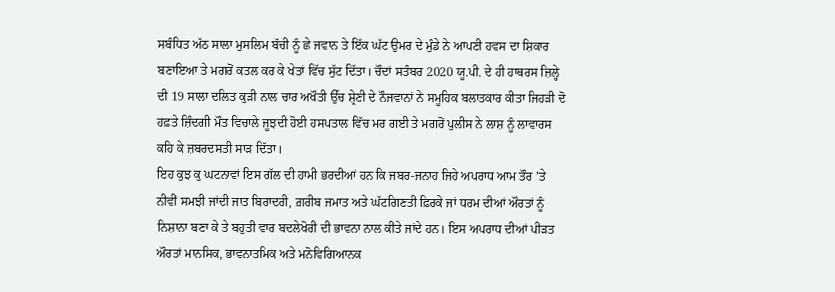ਸਬੰਧਿਤ ਅੱਠ ਸਾਲਾ ਮੁਸਲਿਮ ਬੱਚੀ ਨੂੰ ਛੇ ਜਵਾਨ ਤੇ ਇੱਕ ਘੱਟ ਉਮਰ ਦੇ ਮੁੰਡੇ ਨੇ ਆਪਣੀ ਹਵਸ ਦਾ ਸ਼ਿਕਾਰ ਬਣਾਇਆ ਤੇ ਮਗਰੋਂ ਕਤਲ ਕਰ ਕੇ ਖੇਤਾਂ ਵਿੱਚ ਸੁੱਟ ਦਿੱਤਾ। ਚੌਦਾਂ ਸਤੰਬਰ 2020 ਯੂ.ਪੀ. ਦੇ ਹੀ ਹਾਥਰਸ ਜ਼ਿਲ੍ਹੇ ਦੀ 19 ਸਾਲਾ ਦਲਿਤ ਕੁੜੀ ਨਾਲ ਚਾਰ ਅਖੌਤੀ ਉੱਚ ਸ਼੍ਰੇਣੀ ਦੇ ਨੌਜਵਾਨਾਂ ਨੇ ਸਮੂਹਿਕ ਬਲਾਤਕਾਰ ਕੀਤਾ ਜਿਹੜੀ ਦੋ ਹਫ਼ਤੇ ਜ਼ਿੰਦਗੀ ਮੌਤ ਵਿਚਾਲੇ ਜੂਝਦੀ ਹੋਈ ਹਸਪਤਾਲ ਵਿੱਚ ਮਰ ਗਈ ਤੇ ਮਗਰੋਂ ਪੁਲੀਸ ਨੇ ਲਾਸ਼ ਨੂੰ ਲਾਵਾਰਸ ਕਹਿ ਕੇ ਜ਼ਬਰਦਸਤੀ ਸਾੜ ਦਿੱਤਾ।
ਇਹ ਕੁਝ ਕੁ ਘਟਨਾਵਾਂ ਇਸ ਗੱਲ ਦੀ ਹਾਮੀ ਭਰਦੀਆਂ ਹਨ ਕਿ ਜਬਰ-ਜਨਾਹ ਜਿਹੇ ਅਪਰਾਧ ਆਮ ਤੌਰ ’ਤੇ ਨੀਵੀਂ ਸਮਝੀ ਜਾਂਦੀ ਜਾਤ ਬਿਰਾਦਰੀ, ਗ਼ਰੀਬ ਜਮਾਤ ਅਤੇ ਘੱਟਗਿਣਤੀ ਫ਼ਿਰਕੇ ਜਾਂ ਧਰਮ ਦੀਆਂ ਔਰਤਾਂ ਨੂੰ ਨਿਸ਼ਾਨਾ ਬਣਾ ਕੇ ਤੇ ਬਹੁਤੀ ਵਾਰ ਬਦਲੇਖੋਰੀ ਦੀ ਭਾਵਨਾ ਨਾਲ ਕੀਤੇ ਜਾਂਦੇ ਹਨ। ਇਸ ਅਪਰਾਧ ਦੀਆਂ ਪੀੜਤ ਔਰਤਾਂ ਮਾਨਸਿਕ, ਭਾਵਨਾਤਮਿਕ ਅਤੇ ਮਨੋਵਿਗਿਆਨਕ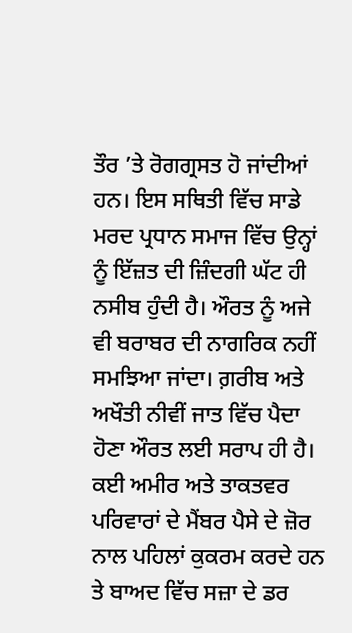ਤੌਰ ’ਤੇ ਰੋਗਗ੍ਰਸਤ ਹੋ ਜਾਂਦੀਆਂ ਹਨ। ਇਸ ਸਥਿਤੀ ਵਿੱਚ ਸਾਡੇ ਮਰਦ ਪ੍ਰਧਾਨ ਸਮਾਜ ਵਿੱਚ ਉਨ੍ਹਾਂ ਨੂੰ ਇੱਜ਼ਤ ਦੀ ਜ਼ਿੰਦਗੀ ਘੱਟ ਹੀ ਨਸੀਬ ਹੁੰਦੀ ਹੈ। ਔਰਤ ਨੂੰ ਅਜੇ ਵੀ ਬਰਾਬਰ ਦੀ ਨਾਗਰਿਕ ਨਹੀਂ ਸਮਝਿਆ ਜਾਂਦਾ। ਗ਼ਰੀਬ ਅਤੇ ਅਖੌਤੀ ਨੀਵੀਂ ਜਾਤ ਵਿੱਚ ਪੈਦਾ ਹੋਣਾ ਔਰਤ ਲਈ ਸਰਾਪ ਹੀ ਹੈ। ਕਈ ਅਮੀਰ ਅਤੇ ਤਾਕਤਵਰ ਪਰਿਵਾਰਾਂ ਦੇ ਮੈਂਬਰ ਪੈਸੇ ਦੇ ਜ਼ੋਰ ਨਾਲ ਪਹਿਲਾਂ ਕੁਕਰਮ ਕਰਦੇ ਹਨ ਤੇ ਬਾਅਦ ਵਿੱਚ ਸਜ਼ਾ ਦੇ ਡਰ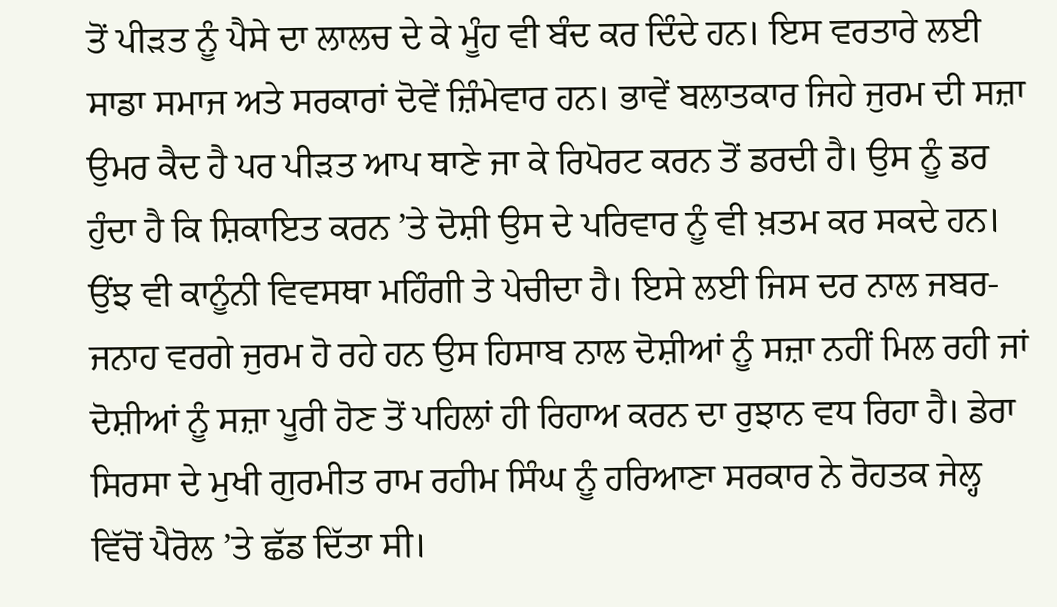ਤੋਂ ਪੀੜਤ ਨੂੰ ਪੈਸੇ ਦਾ ਲਾਲਚ ਦੇ ਕੇ ਮੂੰਹ ਵੀ ਬੰਦ ਕਰ ਦਿੰਦੇ ਹਨ। ਇਸ ਵਰਤਾਰੇ ਲਈ ਸਾਡਾ ਸਮਾਜ ਅਤੇ ਸਰਕਾਰਾਂ ਦੋਵੇਂ ਜ਼ਿੰਮੇਵਾਰ ਹਨ। ਭਾਵੇਂ ਬਲਾਤਕਾਰ ਜਿਹੇ ਜੁਰਮ ਦੀ ਸਜ਼ਾ ਉਮਰ ਕੈਦ ਹੈ ਪਰ ਪੀੜਤ ਆਪ ਥਾਣੇ ਜਾ ਕੇ ਰਿਪੋਰਟ ਕਰਨ ਤੋਂ ਡਰਦੀ ਹੈ। ਉਸ ਨੂੰ ਡਰ ਹੁੰਦਾ ਹੈ ਕਿ ਸ਼ਿਕਾਇਤ ਕਰਨ ’ਤੇ ਦੋਸ਼ੀ ਉਸ ਦੇ ਪਰਿਵਾਰ ਨੂੰ ਵੀ ਖ਼ਤਮ ਕਰ ਸਕਦੇ ਹਨ। ਉਂਝ ਵੀ ਕਾਨੂੰਨੀ ਵਿਵਸਥਾ ਮਹਿੰਗੀ ਤੇ ਪੇਚੀਦਾ ਹੈ। ਇਸੇ ਲਈ ਜਿਸ ਦਰ ਨਾਲ ਜਬਰ-ਜਨਾਹ ਵਰਗੇ ਜੁਰਮ ਹੋ ਰਹੇ ਹਨ ਉਸ ਹਿਸਾਬ ਨਾਲ ਦੋਸ਼ੀਆਂ ਨੂੰ ਸਜ਼ਾ ਨਹੀਂ ਮਿਲ ਰਹੀ ਜਾਂ ਦੋਸ਼ੀਆਂ ਨੂੰ ਸਜ਼ਾ ਪੂਰੀ ਹੋਣ ਤੋਂ ਪਹਿਲਾਂ ਹੀ ਰਿਹਾਅ ਕਰਨ ਦਾ ਰੁਝਾਨ ਵਧ ਰਿਹਾ ਹੈ। ਡੇਰਾ ਸਿਰਸਾ ਦੇ ਮੁਖੀ ਗੁਰਮੀਤ ਰਾਮ ਰਹੀਮ ਸਿੰਘ ਨੂੰ ਹਰਿਆਣਾ ਸਰਕਾਰ ਨੇ ਰੋਹਤਕ ਜੇਲ੍ਹ ਵਿੱਚੋਂ ਪੈਰੋਲ ’ਤੇ ਛੱਡ ਦਿੱਤਾ ਸੀ।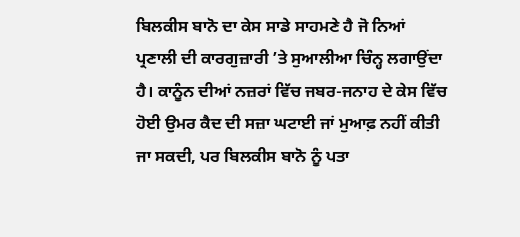ਬਿਲਕੀਸ ਬਾਨੋ ਦਾ ਕੇਸ ਸਾਡੇ ਸਾਹਮਣੇ ਹੈ ਜੋ ਨਿਆਂ ਪ੍ਰਣਾਲੀ ਦੀ ਕਾਰਗੁਜ਼ਾਰੀ ’ਤੇ ਸੁਆਲੀਆ ਚਿੰਨ੍ਹ ਲਗਾਉਂਦਾ ਹੈ। ਕਾਨੂੰਨ ਦੀਆਂ ਨਜ਼ਰਾਂ ਵਿੱਚ ਜਬਰ-ਜਨਾਹ ਦੇ ਕੇਸ ਵਿੱਚ ਹੋਈ ਉਮਰ ਕੈਦ ਦੀ ਸਜ਼ਾ ਘਟਾਈ ਜਾਂ ਮੁਆਫ਼ ਨਹੀਂ ਕੀਤੀ ਜਾ ਸਕਦੀ, ਪਰ ਬਿਲਕੀਸ ਬਾਨੋ ਨੂੰ ਪਤਾ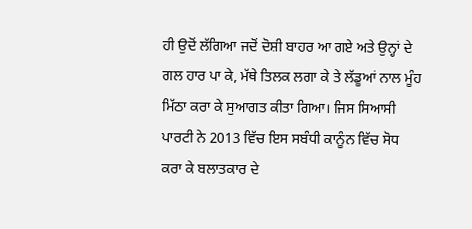ਹੀ ਉਦੋਂ ਲੱਗਿਆ ਜਦੋਂ ਦੋਸ਼ੀ ਬਾਹਰ ਆ ਗਏ ਅਤੇ ਉਨ੍ਹਾਂ ਦੇ ਗਲ ਹਾਰ ਪਾ ਕੇ, ਮੱਥੇ ਤਿਲਕ ਲਗਾ ਕੇ ਤੇ ਲੱਡੂਆਂ ਨਾਲ ਮੂੰਹ ਮਿੱਠਾ ਕਰਾ ਕੇ ਸੁਆਗਤ ਕੀਤਾ ਗਿਆ। ਜਿਸ ਸਿਆਸੀ ਪਾਰਟੀ ਨੇ 2013 ਵਿੱਚ ਇਸ ਸਬੰਧੀ ਕਾਨੂੰਨ ਵਿੱਚ ਸੋਧ ਕਰਾ ਕੇ ਬਲਾਤਕਾਰ ਦੇ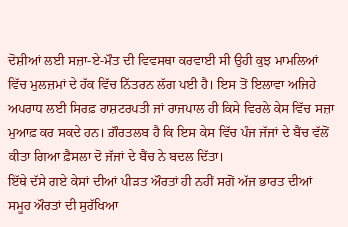ਦੋਸ਼ੀਆਂ ਲਈ ਸਜ਼ਾ-ਏ-ਮੌਤ ਦੀ ਵਿਵਸਥਾ ਕਰਵਾਈ ਸੀ ਉਹੀ ਕੁਝ ਮਾਮਲਿਆਂ ਵਿੱਚ ਮੁਲਜ਼ਮਾਂ ਦੇ ਹੱਕ ਵਿੱਚ ਨਿੱਤਰਨ ਲੱਗ ਪਈ ਹੈ। ਇਸ ਤੋਂ ਇਲਾਵਾ ਅਜਿਹੇ ਅਪਰਾਧ ਲਈ ਸਿਰਫ਼ ਰਾਸ਼ਟਰਪਤੀ ਜਾਂ ਰਾਜਪਾਲ ਹੀ ਕਿਸੇ ਵਿਰਲੇ ਕੇਸ ਵਿੱਚ ਸਜ਼ਾ ਮੁਆਫ਼ ਕਰ ਸਕਦੇ ਹਨ। ਗ਼ੌਰਤਲਬ ਹੈ ਕਿ ਇਸ ਕੇਸ ਵਿੱਚ ਪੰਜ ਜੱਜਾਂ ਦੇ ਬੈਂਚ ਵੱਲੋਂ ਕੀਤਾ ਗਿਆ ਫ਼ੈਸਲਾ ਦੋ ਜੱਜਾਂ ਦੇ ਬੈਂਚ ਨੇ ਬਦਲ ਦਿੱਤਾ।
ਇੱਥੇ ਦੱਸੇ ਗਏ ਕੇਸਾਂ ਦੀਆਂ ਪੀੜਤ ਔਰਤਾਂ ਹੀ ਨਹੀਂ ਸਗੋਂ ਅੱਜ ਭਾਰਤ ਦੀਆਂ ਸਮੂਹ ਔਰਤਾਂ ਦੀ ਸੁਰੱਖਿਆ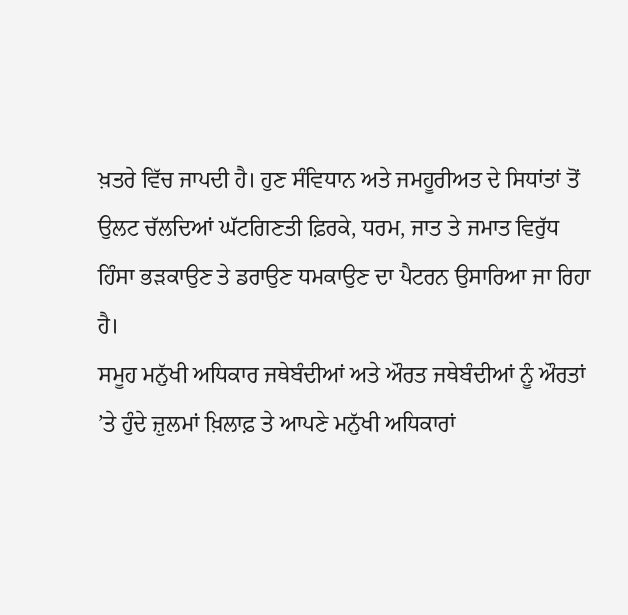ਖ਼ਤਰੇ ਵਿੱਚ ਜਾਪਦੀ ਹੈ। ਹੁਣ ਸੰਵਿਧਾਨ ਅਤੇ ਜਮਹੂਰੀਅਤ ਦੇ ਸਿਧਾਂਤਾਂ ਤੋਂ ਉਲਟ ਚੱਲਦਿਆਂ ਘੱਟਗਿਣਤੀ ਫ਼ਿਰਕੇ, ਧਰਮ, ਜਾਤ ਤੇ ਜਮਾਤ ਵਿਰੁੱਧ ਹਿੰਸਾ ਭੜਕਾਉਣ ਤੇ ਡਰਾਉਣ ਧਮਕਾਉਣ ਦਾ ਪੈਟਰਨ ਉਸਾਰਿਆ ਜਾ ਰਿਹਾ ਹੈ।
ਸਮੂਹ ਮਨੁੱਖੀ ਅਧਿਕਾਰ ਜਥੇਬੰਦੀਆਂ ਅਤੇ ਔਰਤ ਜਥੇਬੰਦੀਆਂ ਨੂੰ ਔਰਤਾਂ ’ਤੇ ਹੁੰਦੇ ਜ਼ੁਲਮਾਂ ਖ਼ਿਲਾਫ਼ ਤੇ ਆਪਣੇ ਮਨੁੱਖੀ ਅਧਿਕਾਰਾਂ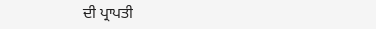ਦੀ ਪ੍ਰਾਪਤੀ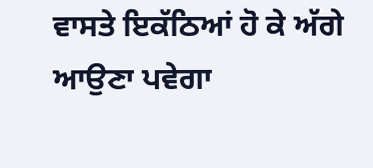ਵਾਸਤੇ ਇਕੱਠਿਆਂ ਹੋ ਕੇ ਅੱਗੇ ਆਉਣਾ ਪਵੇਗਾ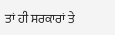ਤਾਂ ਹੀ ਸਰਕਾਰਾਂ ਤੇ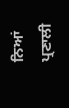ਨਿਆਂ ਪ੍ਰਣਾਲੀ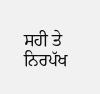ਸਹੀ ਤੇ ਨਿਰਪੱਖ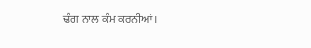ਢੰਗ ਨਾਲ ਕੰਮ ਕਰਨੀਆਂ।